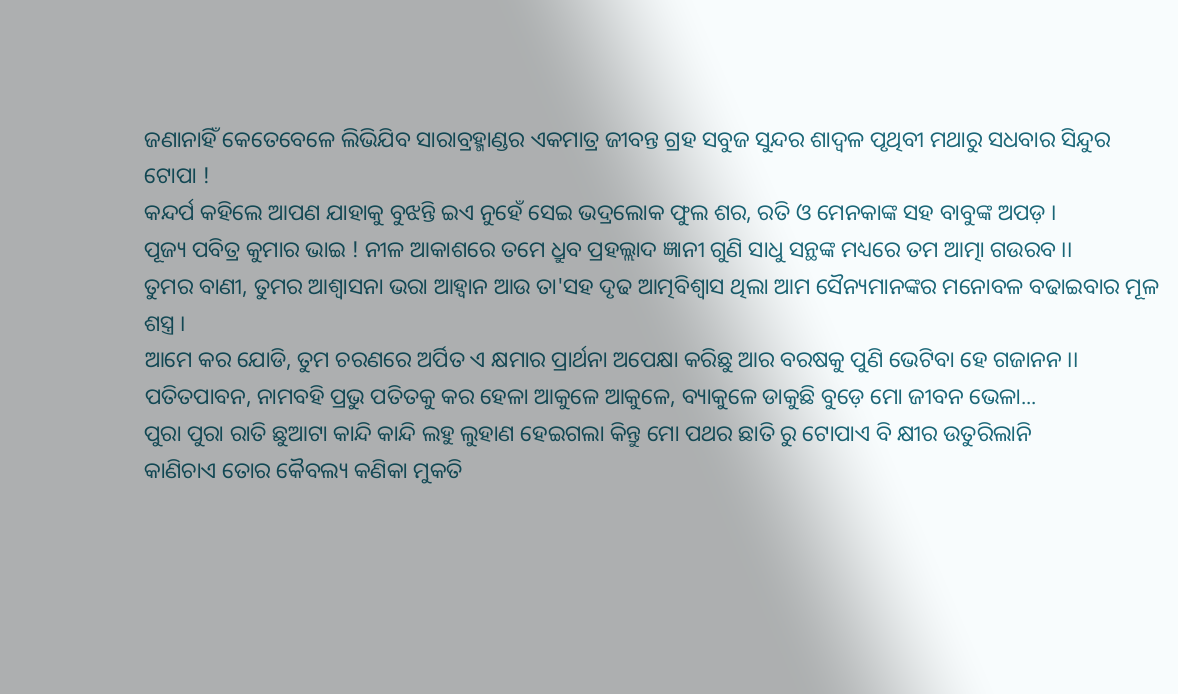ଜଣାନାହିଁ କେତେବେଳେ ଲିଭିଯିବ ସାରାବ୍ରହ୍ମାଣ୍ଡର ଏକମାତ୍ର ଜୀବନ୍ତ ଗ୍ରହ ସବୁଜ ସୁନ୍ଦର ଶାଦ୍ବଳ ପୃଥିବୀ ମଥାରୁ ସଧବାର ସିନ୍ଦୁର ଟୋପା !
କନ୍ଦର୍ପ କହିଲେ ଆପଣ ଯାହାକୁ ବୁଝନ୍ତି ଇଏ ନୁହେଁ ସେଇ ଭଦ୍ରଲୋକ ଫୁଲ ଶର, ରତି ଓ ମେନକାଙ୍କ ସହ ବାବୁଙ୍କ ଅପଡ଼ ।
ପୂଜ୍ୟ ପବିତ୍ର କୁମାର ଭାଇ ! ନୀଳ ଆକାଶରେ ତମେ ଧ୍ରୁବ ପ୍ରହଲ୍ଲାଦ ଜ୍ଞାନୀ ଗୁଣି ସାଧୁ ସନ୍ଥଙ୍କ ମଧ୍ୟରେ ତମ ଆତ୍ମା ଗଉରବ ।।
ତୁମର ବାଣୀ, ତୁମର ଆଶ୍ୱାସନା ଭରା ଆହ୍ୱାନ ଆଉ ତା'ସହ ଦୃଢ ଆତ୍ମବିଶ୍ୱାସ ଥିଲା ଆମ ସୈନ୍ୟମାନଙ୍କର ମନୋବଳ ବଢାଇବାର ମୂଳ ଶସ୍ତ୍ର ।
ଆମେ କର ଯୋଡି, ତୁମ ଚରଣରେ ଅର୍ପିତ ଏ କ୍ଷମାର ପ୍ରାର୍ଥନା ଅପେକ୍ଷା କରିଛୁ ଆର ବରଷକୁ ପୁଣି ଭେଟିବା ହେ ଗଜାନନ ।।
ପତିତପାବନ, ନାମବହି ପ୍ରଭୁ ପତିତକୁ କର ହେଳା ଆକୁଳେ ଆକୁଳେ, ବ୍ୟାକୁଳେ ଡାକୁଛି ବୁଡ଼େ ମୋ ଜୀବନ ଭେଳା...
ପୁରା ପୁରା ରାତି ଛୁଆଟା କାନ୍ଦି କାନ୍ଦି ଲହୁ ଲୁହାଣ ହେଇଗଲା କିନ୍ତୁ ମୋ ପଥର ଛାତି ରୁ ଟୋପାଏ ବି କ୍ଷୀର ଉତୁରିଲାନି
କାଣିଚାଏ ତୋର କୈବଲ୍ୟ କଣିକା ମୁକତି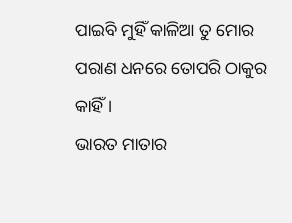ପାଇବି ମୁହିଁ କାଳିଆ ତୁ ମୋର ପରାଣ ଧନରେ ତୋପରି ଠାକୁର କାହିଁ ।
ଭାରତ ମାତାର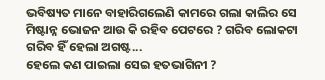ଭବିଷ୍ୟତ ମାନେ ବାହାରିଗଲେଣି କାମରେ ଗଲା କାଲିର ସେ ମିଷ୍ଟାନ୍ନ ଭୋଜନ ଆଉ କି ରହିବ ପେଟରେ ? ଗରିବ ଲୋକଟା ଗରିବ ହିଁ ହେଲା ଅଗଷ୍ଟ...
ହେଲେ କଣ ପାଇଲା ସେଇ ହତଭାଗିନୀ ?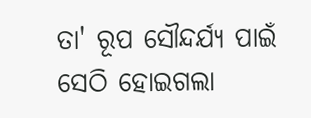ତା' ରୂପ ସୌନ୍ଦର୍ଯ୍ୟ ପାଇଁ ସେଠି ହୋଇଗଲା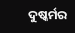ଦୁଷ୍କର୍ମର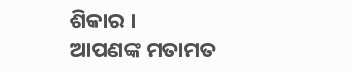ଶିକାର ।
ଆପଣଙ୍କ ମତାମତ